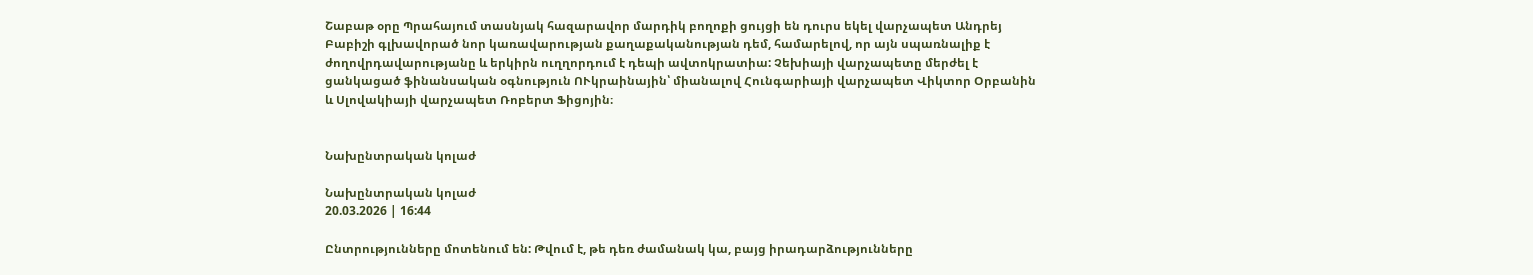Շաբաթ օրը Պրահայում տասնյակ հազարավոր մարդիկ բողոքի ցույցի են դուրս եկել վարչապետ Անդրեյ Բաբիշի գլխավորած նոր կառավարության քաղաքականության դեմ, համարելով, որ այն սպառնալիք է ժողովրդավարությանը և երկիրն ուղղորդում է դեպի ավտոկրատիա: Չեխիայի վարչապետը մերժել է ցանկացած ֆինանսական օգնություն ՈՒկրաինային՝ միանալով Հունգարիայի վարչապետ Վիկտոր Օրբանին և Սլովակիայի վարչապետ Ռոբերտ Ֆիցոյին։


Նախընտրական կոլաժ

Նախընտրական կոլաժ
20.03.2026 | 16:44

Ընտրությունները մոտենում են: Թվում է, թե դեռ ժամանակ կա, բայց իրադարձությունները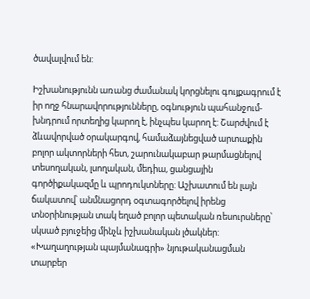ծավալվում են:

Իշխանությունն առանց ժամանակ կորցնելու գույքագրում է իր ողջ հնարավորությունները, օգնություն պահանջում-խնդրում որտեղից կարող է, ինչպես կարող է: Շարժվում է ձևավորված օրակարգով, համաձայնեցված արտաքին բոլոր ակտորների հետ, շարունակաբար թարմացնելով տեսողական, լսողական, մեդիա, ցանցային գործիքակազմը և պրոդուկտները: Աշխատում են լայն ճակատով՝ անմնացորդ օգտագործելով իրենց տնօրինության տակ եղած բոլոր պետական ռեսուրսները՝ սկսած բյուջեից մինչև իշխանական լծակներ: «Խաղաղության պայմանագրի» նյութականացման տարբեր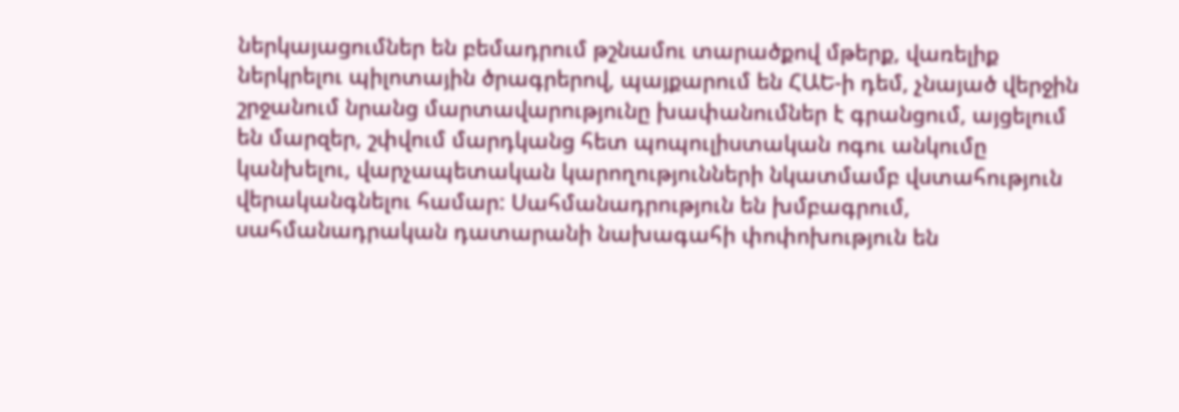ներկայացումներ են բեմադրում թշնամու տարածքով մթերք, վառելիք ներկրելու պիլոտային ծրագրերով, պայքարում են ՀԱԵ-ի դեմ, չնայած վերջին շրջանում նրանց մարտավարությունը խափանումներ է գրանցում, այցելում են մարզեր, շփվում մարդկանց հետ պոպուլիստական ոգու անկումը կանխելու, վարչապետական կարողությունների նկատմամբ վստահություն վերականգնելու համար: Սահմանադրություն են խմբագրում, սահմանադրական դատարանի նախագահի փոփոխություն են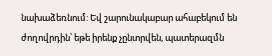նախաձեռնում: Եվ շարունակաբար ահաբեկում են ժողովրդին՝ եթե իրենք չընտրվեն, պատերազմն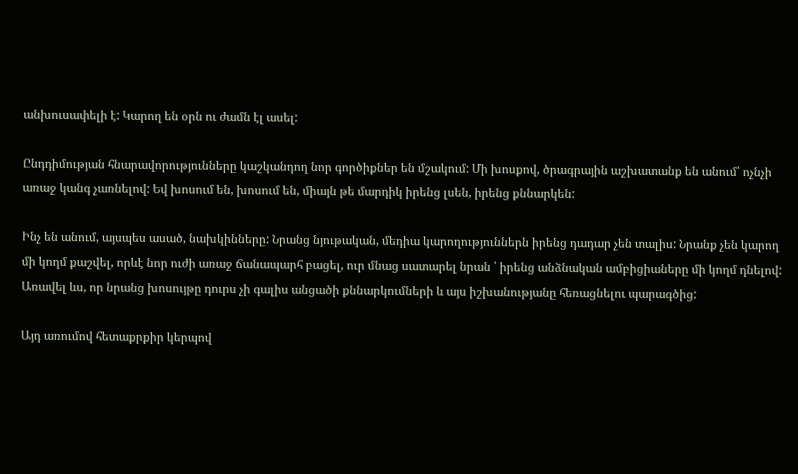անխուսափելի է: Կարող են օրն ու ժամն էլ ասել:

Ընդդիմության հնարավորությունները կաշկանդող նոր գործիքներ են մշակում: Մի խոսքով, ծրագրային աշխատանք են անում՝ ոչնչի առաջ կանգ չառնելով: Եվ խոսում են, խոսում են, միայն թե մարդիկ իրենց լսեն, իրենց քննարկեն:

Ինչ են անում, այսպես ասած, նախկինները: Նրանց նյութական, մեդիա կարողություններն իրենց դադար չեն տալիս: Նրանք չեն կարող մի կողմ քաշվել, որևէ նոր ուժի առաջ ճանապարհ բացել, ուր մնաց սատարել նրան ՝ իրենց անձնական ամբիցիաները մի կողմ դնելով: Առավել ևս, որ նրանց խոսույթը դուրս չի գալիս անցածի քննարկումների և այս իշխանությանը հեռացնելու պարագծից:

Այդ առումով հետաքրքիր կերպով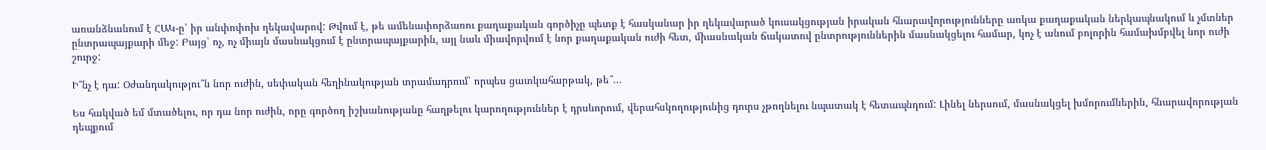առանձնանում է ՀԱԿ-ը՝ իր անփոփոխ ղեկավարով: Թվում է, թե ամենափորձառու քաղաքական գործիչը պետք է հասկանար իր ղեկավարած կուսակցության իրական հնարավորությունները առկա քաղաքական ներկապնակում և չմտներ ընտրապայքարի մեջ: Բայց՝ ոչ, ոչ միայն մասնակցում է ընտրապայքարին, այլ նաև միավորվում է նոր քաղաքական ուժի հետ, միասնական ճակատով ընտրություններին մասնակցելու համար, կոչ է անում բոլորին համախմբվել նոր ուժի շուրջ:

Ի՞նչ է դա: Օժանդակությու՞ն նոր ուժին, սեփական հեղինակության տրամադրում՝ որպես ցատկահարթակ, թե՞...

Ես հակված եմ մտածելու, որ դա նոր ուժին, որը գործող իշխանությանը հաղթելու կարողություններ է դրսևորում, վերահսկողությունից դուրս չթողնելու նպատակ է հետապնդում: Լինել ներսում, մասնակցել խմորումներին, հնարավորության դեպքում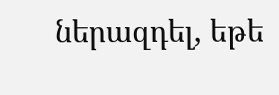ներազդել, եթե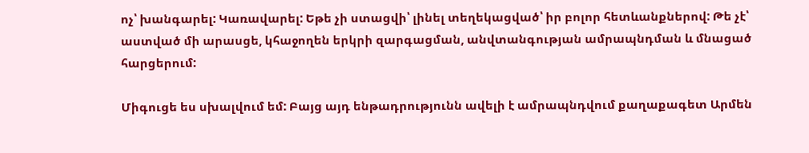ոչ՝ խանգարել: Կառավարել: Եթե չի ստացվի՝ լինել տեղեկացված՝ իր բոլոր հետևանքներով: Թե չէ՝ աստված մի արասցե, կհաջողեն երկրի զարգացման, անվտանգության ամրապնդման և մնացած հարցերում:

Միգուցե ես սխալվում եմ: Բայց այդ ենթադրությունն ավելի է ամրապնդվում քաղաքագետ Արմեն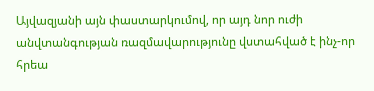Այվազյանի այն փաստարկումով, որ այդ նոր ուժի անվտանգության ռազմավարությունը վստահված է ինչ-որ հրեա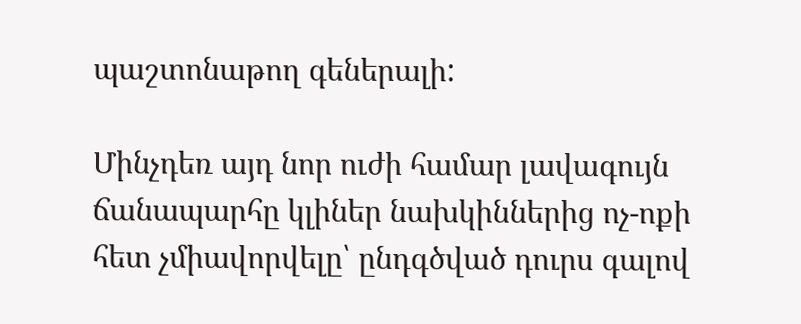պաշտոնաթող գեներալի:

Մինչդեռ այդ նոր ուժի համար լավագույն ճանապարհը կլիներ նախկիններից ոչ-ոքի հետ չմիավորվելը՝ ընդգծված դուրս գալով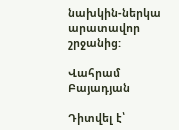նախկին-ներկա արատավոր շրջանից:

Վահրամ Բայադյան

Դիտվել է՝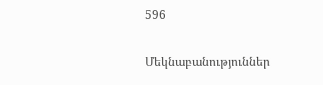596

Մեկնաբանություններ